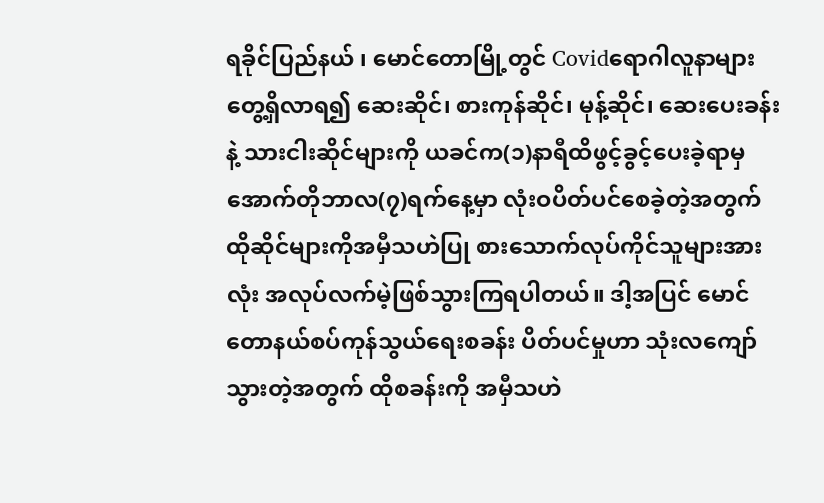ရခိုင်ပြည်နယ် ၊ မောင်တောမြို့တွင် Covidရောဂါလူနာများ တွေ့ရှိလာရ၍ ဆေးဆိုင်၊ စားကုန်ဆိုင်၊ မုန့်ဆိုင်၊ ဆေးပေးခန်းနဲ့ သားငါးဆိုင်များကို ယခင်က(၁)နာရီထိဖွင့်ခွင့်ပေးခဲ့ရာမှ အောက်တိုဘာလ(၇)ရက်နေ့မှာ လုံးဝပိတ်ပင်စေခဲ့တဲ့အတွက် ထိုဆိုင်များကိုအမှီသဟဲပြု စားသောက်လုပ်ကိုင်သူများအားလုံး အလုပ်လက်မဲ့ဖြစ်သွားကြရပါတယ်။ ဒါ့အပြင် မောင်တောနယ်စပ်ကုန်သွယ်ရေးစခန်း ပိတ်ပင်မှုဟာ သုံးလကျော်သွားတဲ့အတွက် ထိုစခန်းကို အမှီသဟဲ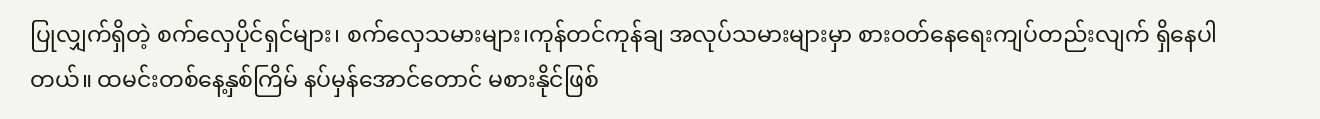ပြုလျှက်ရှိတဲ့ စက်လှေပိုင်ရှင်များ၊ စက်လှေသမားများ၊ကုန်တင်ကုန်ချ အလုပ်သမားများမှာ စားဝတ်နေရေးကျပ်တည်းလျက် ရှိနေပါတယ်။ ထမင်းတစ်နေ့နှစ်ကြိမ် နပ်မှန်အောင်တောင် မစားနိုင်ဖြစ်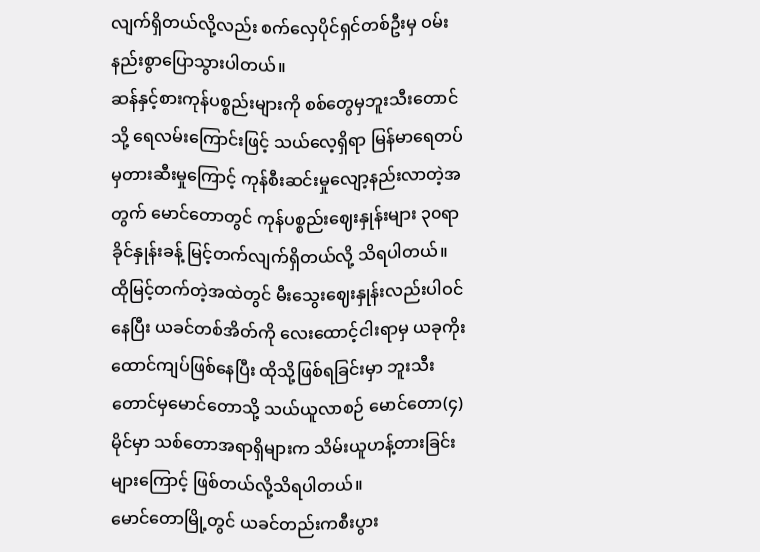လျက်ရှိတယ်လို့လည်း စက်လှေပိုင်ရှင်တစ်ဦးမှ ဝမ်းနည်းစွာပြောသွားပါတယ်။
ဆန်နှင့်စားကုန်ပစ္စည်းများကို စစ်တွေမှဘူးသီးတောင်သို့ ရေလမ်းကြောင်းဖြင့် သယ်လေ့ရှိရာ မြန်မာရေတပ်မှတားဆီးမှုကြောင့် ကုန်စီးဆင်းမှုလျော့နည်းလာတဲ့အတွက် မောင်တောတွင် ကုန်ပစ္စည်းဈေးနှုန်းများ ၃၀ရာခိုင်နှုန်းခန့် မြင့်တက်လျက်ရှိတယ်လို့ သိရပါတယ်။ ထိုမြင့်တက်တဲ့အထဲတွင် မီးသွေးဈေးနှုန်းလည်းပါဝင်နေပြီး ယခင်တစ်အိတ်ကို လေးထောင့်ငါးရာမှ ယခုကိုးထောင်ကျပ်ဖြစ်နေပြီး ထိုသို့ဖြစ်ရခြင်းမှာ ဘူးသီးတောင်မှမောင်တောသို့ သယ်ယူလာစဉ် မောင်တော(၄)မိုင်မှာ သစ်တောအရာရှိများက သိမ်းယူဟန့်တားခြင်းများကြောင့် ဖြစ်တယ်လို့သိရပါတယ်။
မောင်တောမြို့တွင် ယခင်တည်းကစီးပွား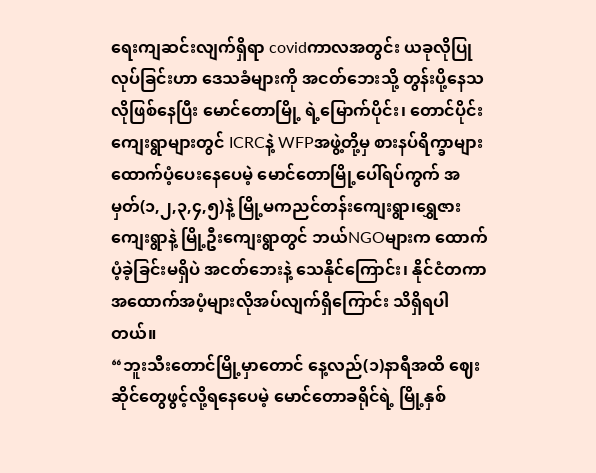ရေးကျဆင်းလျက်ရှိရာ covidကာလအတွင်း ယခုလိုပြုလုပ်ခြင်းဟာ ဒေသခံများကို အငတ်ဘေးသို့ တွန်းပို့နေသလိုဖြစ်နေပြီး မောင်တောမြို့ ရဲ့မြောက်ပိုင်း၊ တောင်ပိုင်းကျေးရွာများတွင် ICRCနဲ့ WFPအဖွဲ့တို့မှ စားနပ်ရိက္ခာများထောက်ပံ့ပေးနေပေမဲ့ မောင်တောမြို့ပေါ်ရပ်ကွက် အမှတ်(၁,၂,၃,၄,၅)နဲ့ မြို့မကညင်တန်းကျေးရွာ၊ရွှေဇားကျေးရွာနဲ့ မြို့ဦးကျေးရွာတွင် ဘယ်NGOများက ထောက်ပံ့ခဲ့ခြင်းမရှိပဲ အငတ်ဘေးနဲ့ သေနိုင်ကြောင်း၊ နိုင်ငံတကာအထောက်အပံ့များလိုအပ်လျက်ရှိကြောင်း သိရှိရပါတယ်။
“ဘူးသီးတောင်မြို့မှာတောင် နေ့လည်(၁)နာရီအထိ ဈေးဆိုင်တွေဖွင့်လို့ရနေပေမဲ့ မောင်တောခရိုင်ရဲ့ မြို့နှစ်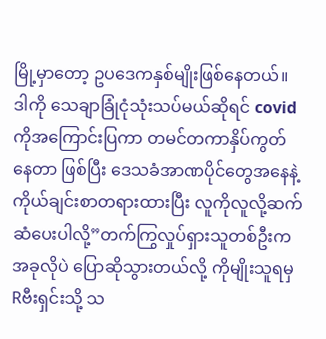မြို့မှာတော့ ဥပဒေကနှစ်မျိုးဖြစ်နေတယ်။ ဒါကို သေချာခြုံငုံသုံးသပ်မယ်ဆိုရင် covidကိုအကြောင်းပြကာ တမင်တကာနှိပ်ကွတ်နေတာ ဖြစ်ပြီး ဒေသခံအာဏပိုင်တွေအနေနဲ့ ကိုယ်ချင်းစာတရားထားပြီး လူကိုလူလို့ဆက်ဆံပေးပါလို့”တက်ကြွလှုပ်ရှားသူတစ်ဦးက အခုလိုပဲ ပြောဆိုသွားတယ်လို့ ကိုမျိုးသူရမှ Rဗီးရှင်းသို့ သ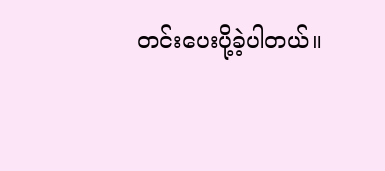တင်းပေးပို့ခဲ့ပါတယ်။